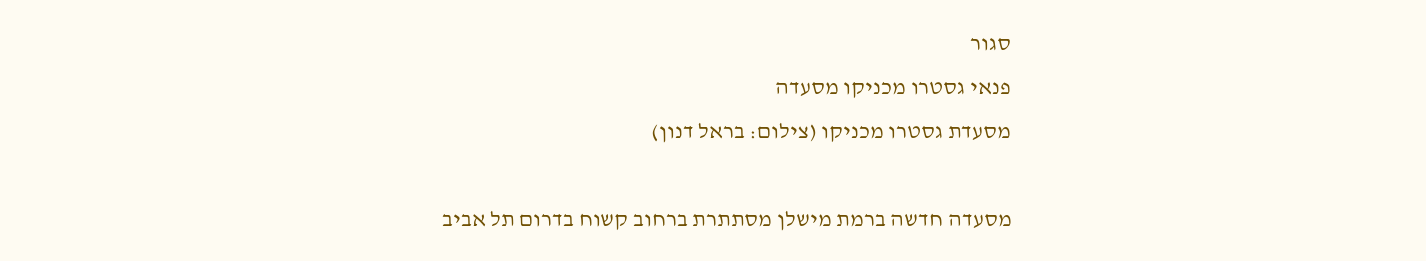סגור
פנאי גסטרו מכניקו מסעדה
מסעדת גסטרו מכניקו (צילום: בראל דנון)

מסעדה חדשה ברמת מישלן מסתתרת ברחוב קשוח בדרום תל אביב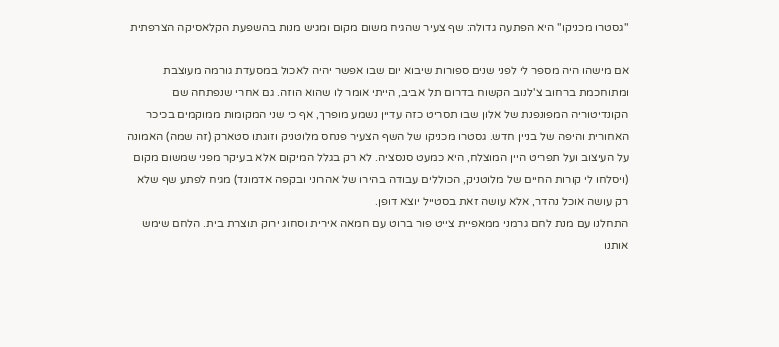"גסטרו מכניקו" היא הפתעה גדולה: שף צעיר שהגיח משום מקום ומגיש מנות בהשפעת הקלאסיקה הצרפתית

אם מישהו היה מספר לי לפני שנים ספורות שיבוא יום שבו אפשר יהיה לאכול במסעדת גורמה מעוצבת ומתוחכמת ברחוב צ'לנוב הקשוח בדרום תל אביב, הייתי אומר לו שהוא הוזה. גם אחרי שנפתחה שם הקונדיטוריה המפונפנת של אלון שבו תסריט כזה עדיין נשמע מופרך, אף כי שני המקומות ממוקמים בכיכר האחורית והיפה של בניין חדש. גסטרו מכניקו של השף הצעיר פנחס מלוטניק וזוגתו סטארק (זה שמה) האמונה על העיצוב ועל תפריט היין המוצלח, היא כמעט סנסציה. לא רק בגלל המיקום אלא בעיקר מפני שמשום מקום (ויסלחו לי קורות החיים של מלוטניק, הכוללים עבודה בהירו של אהרוני ובקפה אדמונד) מגיח לפתע שף שלא רק עושה אוכל נהדר, אלא עושה זאת בסטייל יוצא דופן.
התחלנו עם מנת לחם גרמני ממאפיית צייט פור ברוט עם חמאה אירית וסחוג ירוק תוצרת בית. הלחם שימש אותנו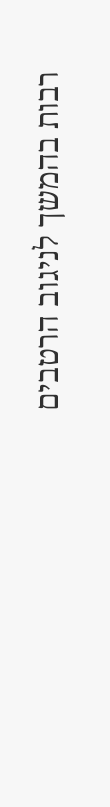רבות בהמשך לניגוב הרטבים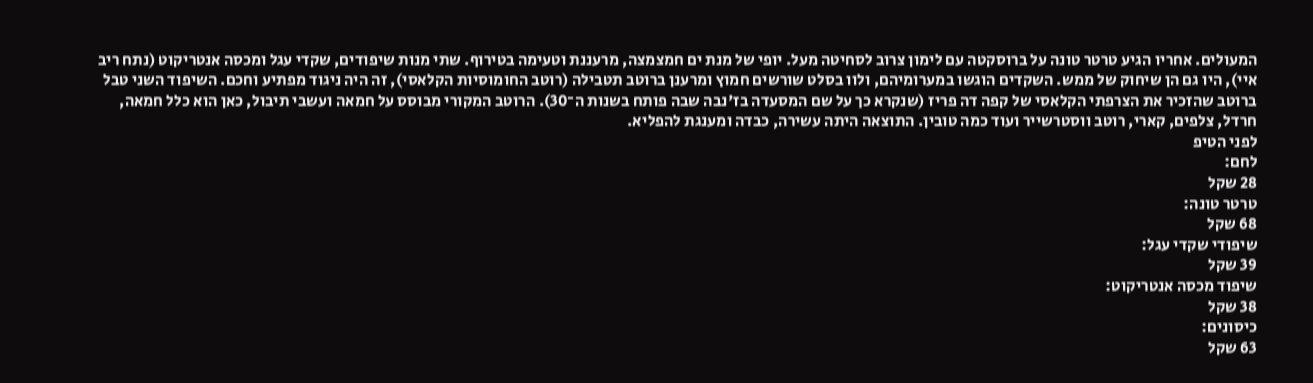המעולים. אחריו הגיע טרטר טונה על ברוסקטה עם לימון צרוב לסחיטה מעל. יופי של מנת ים חמצמצה, מרעננת וטעימה בטירוף. שתי מנות שיפודים, שקדי עגל ומכסה אנטריקוט (נתח ריב איי), היו גם הן שיחוק של ממש. השקדים הוגשו במערומיהם, ולוו בסלט שורשים חמוץ ומרענן ברוטב תטבילה (רוטב החומוסיות הקלאסי), זה היה ניגוד מפתיע וחכם. השיפוד השני טבל ברוטב שהזכיר את הצרפתי הקלאסי של קפה דה פריז (שנקרא כך על שם המסעדה בז'נבה שבה פותח בשנות ה־30). הרוטב המקורי מבוסס על חמאה ועשבי תיבול, כאן הוא כלל חמאה, חרדל, צלפים, קארי, רוטב ווסטרשייר ועוד כמה טובין. התוצאה היתה עשירה, כבדה ומענגת להפליא.
לפני הטיפ
לחם:
28 שקל
טרטר טונה:
68 שקל
שיפודי שקדי עגל:
39 שקל
שיפוד מכסה אנטריקוט:
38 שקל
כיסונים:
63 שקל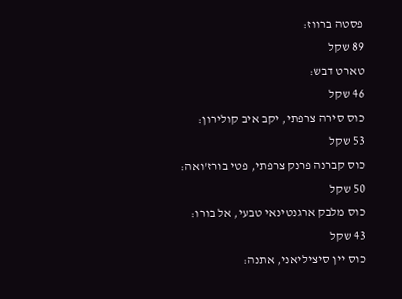פסטה ברווז:
89 שקל
טארט דבש:
46 שקל
כוס סירה צרפתי, יקב איב קולירון:
53 שקל
כוס קברנה פרנק צרפתי, פטי בורז'ואה:
50 שקל
כוס מלבק ארגנטינאי טבעי, אל בורו:
43 שקל
כוס יין סיציליאני, אתנה: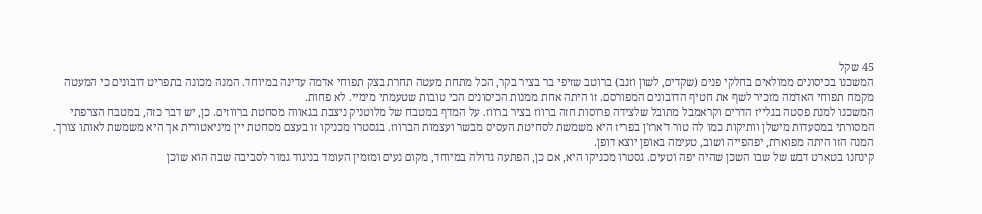45 שקל
המשכנו בכיסונים ממולאים בחלקי פנים (שקדים, לשון וזנב) ברוטב שזיפי בר בציר בקר, הכל מתחת מעטה תחרת בצק תפוחי אדמה עדינה במיוחד. המנה מכונה בתפריט דובונים כי המעטה מקמח תפוחי האדמה מזכיר לשף את חטיף הדובונים המפורסם. זו היתה אחת ממנות הכיסונים הכי טובות שטעמתי מימיי. לא פחות.
המשכנו למנת פסטה בגלייז הדרים וקראמבל מתובל שלצידה פרוסות חזה ברווז בציר ברווז. על המדף במטבח של מלוטניק ניצבת בגאווה מסחטת ברווזים. כן, יש דבר כזה, במטבח הצרפתי המסורתי במסעדות מישלן וותיקות כמו לה טור ד'ארז'ן בפריז היא משמשת לסחיטת העסיס מבשר ועצמות הברווז. בגסטרו מכניקו זו בעצם מסחטת יין מיניאטורית אך היא משמשת לאותו צורך. המנה הזו היתה מפוארת, יפהפייה ושוב, טעימה באופן יוצא דופן.
קינחנו בטארט דבש של שבו השכן שהיה יפה וטעים. גסטרו מכניקו היא, אם כן, הפתעה גדולה במיוחד, מקום נעים ומזמין העומד בניגוד גמור לסביבה שבה הוא שוכן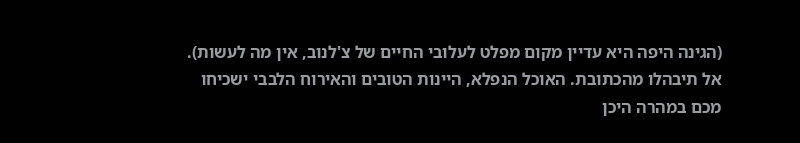(הגינה היפה היא עדיין מקום מפלט לעלובי החיים של צ'לנוב, אין מה לעשות). אל תיבהלו מהכתובת. האוכל הנפלא, היינות הטובים והאירוח הלבבי ישכיחו מכם במהרה היכן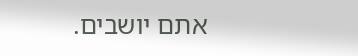אתם יושבים.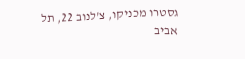גסטרו מכניקו, צ'לנוב 22, תל אביב